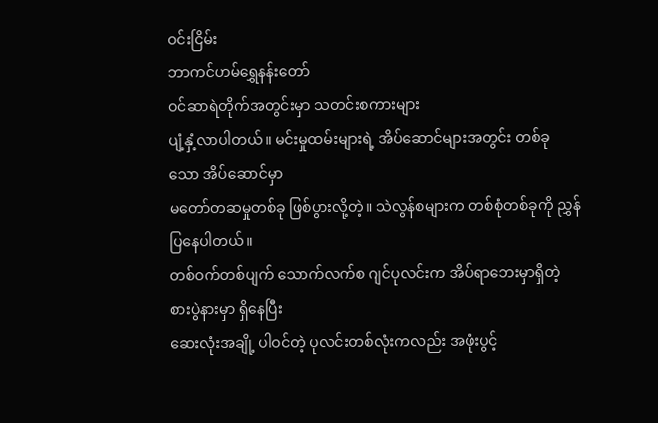ဝင်းငြိမ်း
ဘာကင်ဟမ်ရွှေနန်းတော်
ဝင်ဆာရဲတိုက်အတွင်းမှာ သတင်းစကားများ
ပျံ့နှံ့လာပါတယ်။ မင်းမှုထမ်းများရဲ့ အိပ်ဆောင်များအတွင်း တစ်ခုသော အိပ်ဆောင်မှာ
မတော်တဆမှုတစ်ခု ဖြစ်ပွားလို့တဲ့။ သဲလွန်စများက တစ်စုံတစ်ခုကို ညွှန်ပြနေပါတယ်။
တစ်ဝက်တစ်ပျက် သောက်လက်စ ဂျင်ပုလင်းက အိပ်ရာဘေးမှာရှိတဲ့ စားပွဲနားမှာ ရှိနေပြီး
ဆေးလုံးအချို့ ပါဝင်တဲ့ ပုလင်းတစ်လုံးကလည်း အဖုံးပွင့်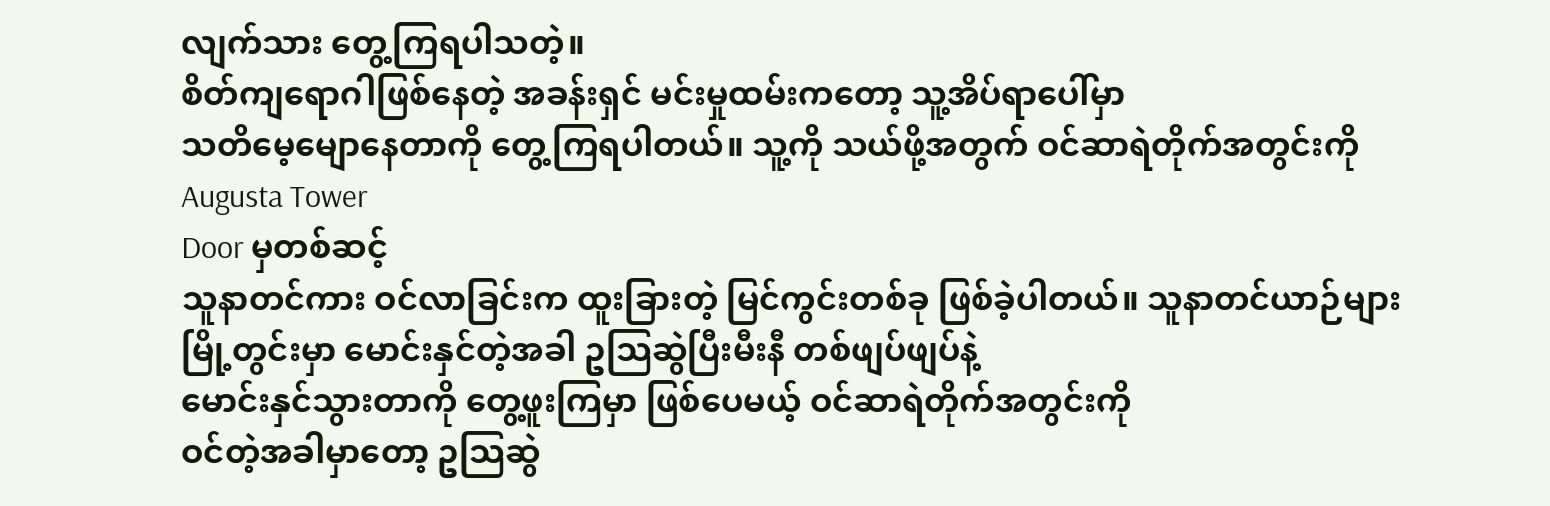လျက်သား တွေ့ကြရပါသတဲ့။
စိတ်ကျရောဂါဖြစ်နေတဲ့ အခန်းရှင် မင်းမှုထမ်းကတော့ သူ့အိပ်ရာပေါ်မှာ
သတိမေ့မျောနေတာကို တွေ့ကြရပါတယ်။ သူ့ကို သယ်ဖို့အတွက် ဝင်ဆာရဲတိုက်အတွင်းကို Augusta Tower
Door မှတစ်ဆင့်
သူနာတင်ကား ဝင်လာခြင်းက ထူးခြားတဲ့ မြင်ကွင်းတစ်ခု ဖြစ်ခဲ့ပါတယ်။ သူနာတင်ယာဉ်များ
မြို့တွင်းမှာ မောင်းနှင်တဲ့အခါ ဥသြဆွဲပြီးမီးနီ တစ်ဖျပ်ဖျပ်နဲ့
မောင်းနှင်သွားတာကို တွေ့ဖူးကြမှာ ဖြစ်ပေမယ့် ဝင်ဆာရဲတိုက်အတွင်းကို
ဝင်တဲ့အခါမှာတော့ ဥသြဆွဲ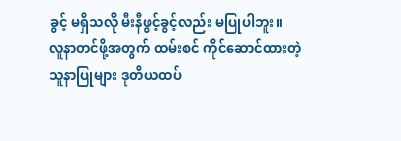ခွင့် မရှိသလို မီးနီဖွင့်ခွင့်လည်း မပြုပါဘူး။
လူနာတင်ဖို့အတွက် ထမ်းစင် ကိုင်ဆောင်ထားတဲ့ သူနာပြုများ ဒုတိယထပ်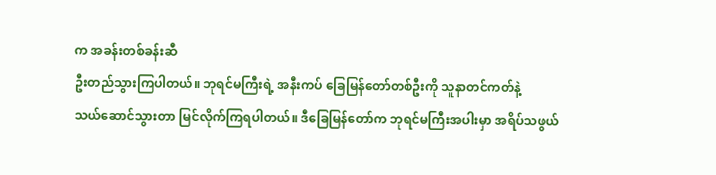က အခန်းတစ်ခန်းဆီ
ဦးတည်သွားကြပါတယ်။ ဘုရင်မကြီးရဲ့ အနီးကပ် ခြေမြန်တော်တစ်ဦးကို သူနာတင်ကတ်နဲ့
သယ်ဆောင်သွားတာ မြင်လိုက်ကြရပါတယ်။ ဒီခြေမြန်တော်က ဘုရင်မကြီးအပါးမှာ အရိပ်သဖွယ်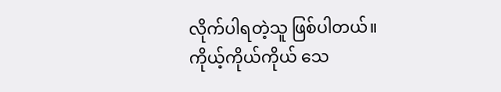လိုက်ပါရတဲ့သူ ဖြစ်ပါတယ်။ ကိုယ့်ကိုယ်ကိုယ် သေ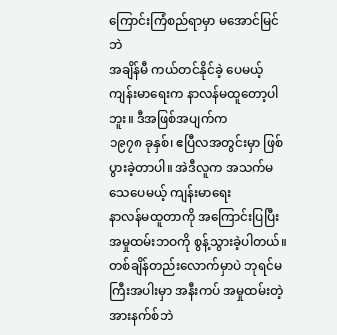ကြောင်းကြံစည်ရာမှာ မအောင်မြင်ဘဲ
အချိန်မီ ကယ်တင်နိုင်ခဲ့ ပေမယ့် ကျန်းမာရေးက နာလန်မထူတော့ပါဘူး။ ဒီအဖြစ်အပျက်က
၁၉၇၈ ခုနှစ်၊ ဧပြီလအတွင်းမှာ ဖြစ်ပွားခဲ့တာပါ။ အဲဒီလူက အသက်မသေပေမယ့် ကျန်းမာရေး
နာလန်မထူတာကို အကြောင်းပြပြီး အမှုထမ်းဘဝကို စွန့်သွားခဲ့ပါတယ်။
တစ်ချိန်တည်းလောက်မှာပဲ ဘုရင်မကြီးအပါးမှာ အနီးကပ် အမှုထမ်းတဲ့
အားနက်စ်ဘဲ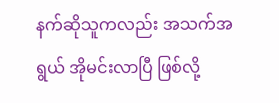နက်ဆိုသူကလည်း အသက်အရွယ် အိုမင်းလာပြီ ဖြစ်လို့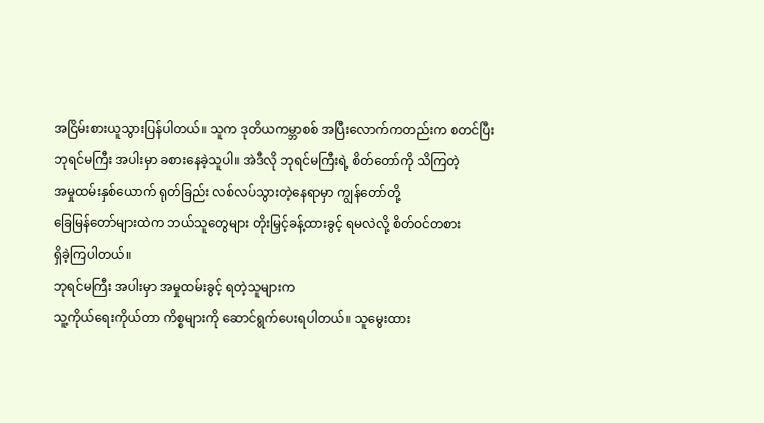အငြိမ်းစားယူသွားပြန်ပါတယ်။ သူက ဒုတိယကမ္ဘာစစ် အပြီးလောက်ကတည်းက စတင်ပြီး
ဘုရင်မကြီး အပါးမှာ ခစားနေခဲ့သူပါ။ အဲဒီလို ဘုရင်မကြီးရဲ့ စိတ်တော်ကို သိကြတဲ့
အမှုထမ်းနှစ်ယောက် ရုတ်ခြည်း လစ်လပ်သွားတဲ့နေရာမှာ ကျွန်တော်တို့
ခြေမြန်တော်များထဲက ဘယ်သူတွေများ တိုးမြှင့်ခန့်ထားခွင့် ရမလဲလို့ စိတ်ဝင်တစား
ရှိခဲ့ကြပါတယ်။
ဘုရင်မကြီး အပါးမှာ အမှုထမ်းခွင့် ရတဲ့သူများက
သူ့ကိုယ်ရေးကိုယ်တာ ကိစ္စများကို ဆောင်ရွက်ပေးရပါတယ်။ သူမွေးထား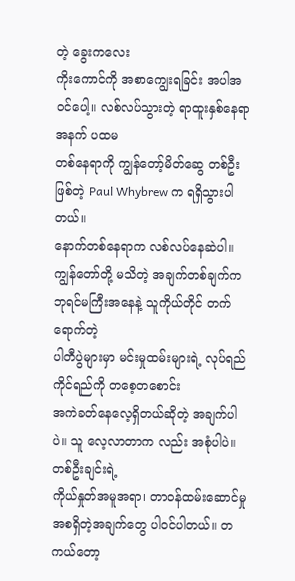တဲ့ ခွေးကလေး
ကိုးကောင်ကို အစာကျွေးရခြင်း အပါအဝင်ပေါ့။ လစ်လပ်သွားတဲ့ ရာထူးနှစ်နေရာအနက် ပထမ
တစ်နေရာကို ကျွန်တော့်မိတ်ဆွေ တစ်ဦးဖြစ်တဲ့ Paul Whybrew က ရရှိသွားပါတယ်။
နောက်တစ်နေရာက လစ်လပ်နေဆဲပါ။ ကျွန်တော်တို့ မသိတဲ့ အချက်တစ်ချက်က ဘုရင်မကြီးအနေနဲ့ သူကိုယ်တိုင် တက်ရောက်တဲ့
ပါတီပွဲများမှာ မင်းမှုထမ်းများရဲ့ လုပ်ရည် ကိုင်ရည်ကို တစေ့တစောင်း
အကဲခတ်နေလေ့ရှိတယ်ဆိုတဲ့ အချက်ပါပဲ။ သူ လေ့လာတာက လည်း အစုံပါပဲ။ တစ်ဦးချင်းရဲ့
ကိုယ်နှုတ်အမူအရာ၊ တာဝန်ထမ်းဆောင်မှု အစရှိတဲ့အချက်တွေ ပါဝင်ပါတယ်။ တကယ်တော့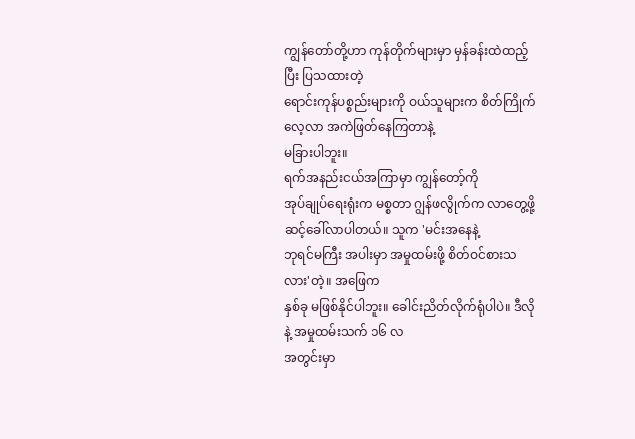ကျွန်တော်တို့ဟာ ကုန်တိုက်များမှာ မှန်ခန်းထဲထည့်ပြီး ပြသထားတဲ့
ရောင်းကုန်ပစ္စည်းများကို ဝယ်သူများက စိတ်ကြိုက်လေ့လာ အကဲဖြတ်နေကြတာနဲ့
မခြားပါဘူး။
ရက်အနည်းငယ်အကြာမှာ ကျွန်တော့်ကို
အုပ်ချုပ်ရေးရုံးက မစ္စတာ ဂျွန်ဖလွိုက်က လာတွေ့ဖို့ ဆင့်ခေါ်လာပါတယ်။ သူက 'မင်းအနေနဲ့
ဘုရင်မကြီး အပါးမှာ အမှုထမ်းဖို့ စိတ်ဝင်စားသလား'တဲ့။ အဖြေက
နှစ်ခု မဖြစ်နိုင်ပါဘူး။ ခေါင်းညိတ်လိုက်ရုံပါပဲ။ ဒီလိုနဲ့ အမှုထမ်းသက် ၁၆ လ
အတွင်းမှာ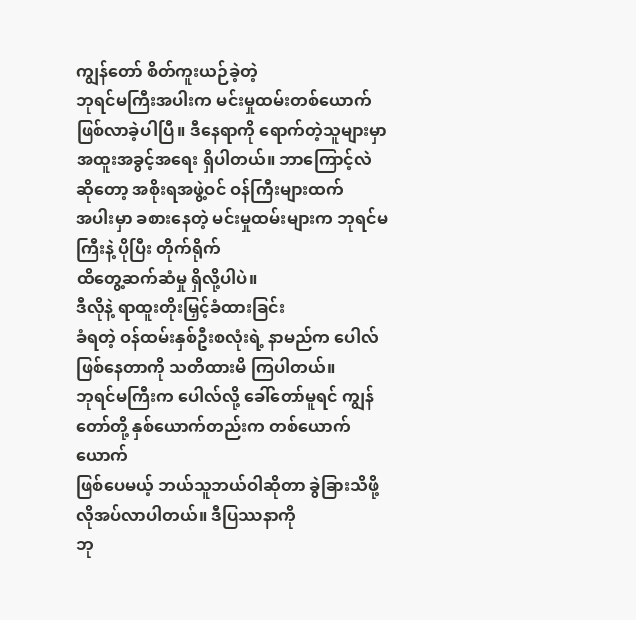ကျွန်တော် စိတ်ကူးယဉ်ခဲ့တဲ့
ဘုရင်မကြီးအပါးက မင်းမှုထမ်းတစ်ယောက် ဖြစ်လာခဲ့ပါပြီ။ ဒီနေရာကို ရောက်တဲ့သူများမှာ
အထူးအခွင့်အရေး ရှိပါတယ်။ ဘာကြောင့်လဲဆိုတော့ အစိုးရအဖွဲ့ဝင် ဝန်ကြီးများထက်
အပါးမှာ ခစားနေတဲ့ မင်းမှုထမ်းများက ဘုရင်မကြီးနဲ့ ပိုပြီး တိုက်ရိုက်
ထိတွေ့ဆက်ဆံမှု ရှိလို့ပါပဲ။
ဒီလိုနဲ့ ရာထူးတိုးမြှင့်ခံထားခြင်း
ခံရတဲ့ ဝန်ထမ်းနှစ်ဦးစလုံးရဲ့ နာမည်က ပေါလ်ဖြစ်နေတာကို သတိထားမိ ကြပါတယ်။
ဘုရင်မကြီးက ပေါလ်လို့ ခေါ်တော်မူရင် ကျွန်တော်တို့ နှစ်ယောက်တည်းက တစ်ယောက်ယောက်
ဖြစ်ပေမယ့် ဘယ်သူဘယ်ဝါဆိုတာ ခွဲခြားသိဖို့ လိုအပ်လာပါတယ်။ ဒီပြဿနာကို
ဘု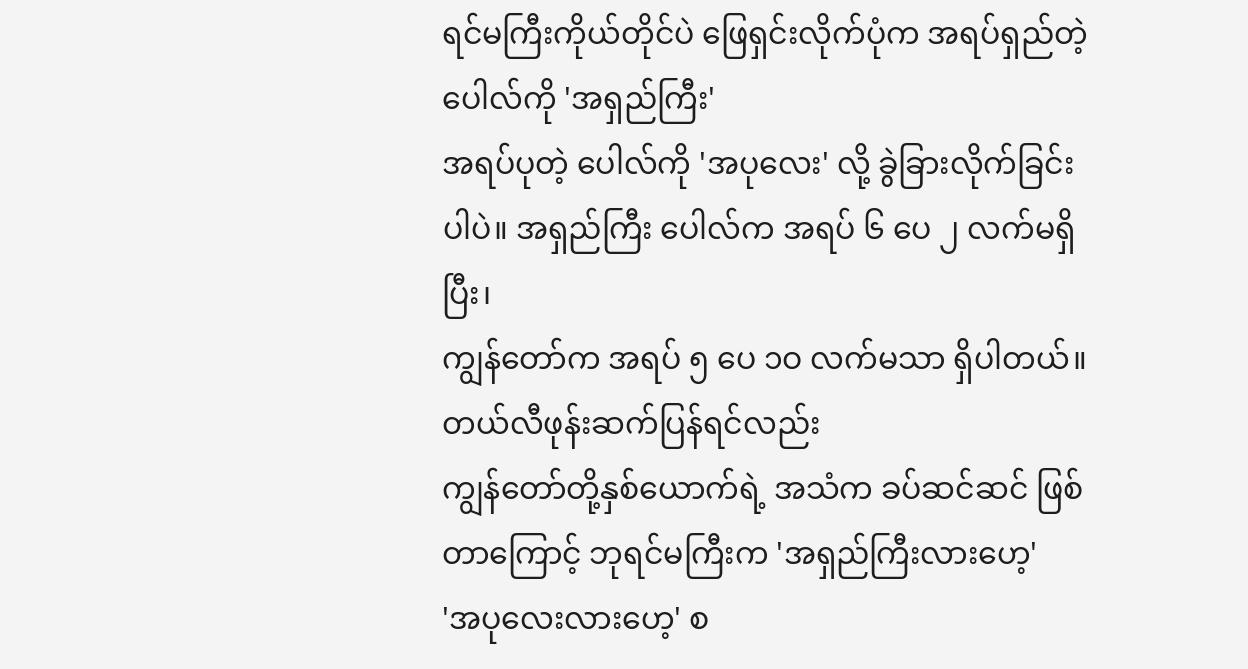ရင်မကြီးကိုယ်တိုင်ပဲ ဖြေရှင်းလိုက်ပုံက အရပ်ရှည်တဲ့ ပေါလ်ကို 'အရှည်ကြီး'
အရပ်ပုတဲ့ ပေါလ်ကို 'အပုလေး' လို့ ခွဲခြားလိုက်ခြင်းပါပဲ။ အရှည်ကြီး ပေါလ်က အရပ် ၆ ပေ ၂ လက်မရှိပြီး၊
ကျွန်တော်က အရပ် ၅ ပေ ၁ဝ လက်မသာ ရှိပါတယ်။
တယ်လီဖုန်းဆက်ပြန်ရင်လည်း
ကျွန်တော်တို့နှစ်ယောက်ရဲ့ အသံက ခပ်ဆင်ဆင် ဖြစ်တာကြောင့် ဘုရင်မကြီးက 'အရှည်ကြီးလားဟေ့'
'အပုလေးလားဟေ့' စ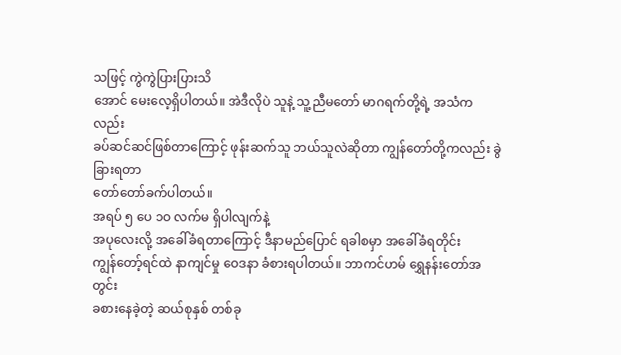သဖြင့် ကွဲကွဲပြားပြားသိ
အောင် မေးလေ့ရှိပါတယ်။ အဲဒီလိုပဲ သူနဲ့ သူ့ညီမတော် မာဂရက်တို့ရဲ့ အသံကလည်း
ခပ်ဆင်ဆင်ဖြစ်တာကြောင့် ဖုန်းဆက်သူ ဘယ်သူလဲဆိုတာ ကျွန်တော်တို့ကလည်း ခွဲခြားရတာ
တော်တော်ခက်ပါတယ်။
အရပ် ၅ ပေ ၁ဝ လက်မ ရှိပါလျက်နဲ့
အပုလေးလို့ အခေါ်ခံရတာကြောင့် ဒီနာမည်ပြောင် ရခါစမှာ အခေါ်ခံရတိုင်း
ကျွန်တော့်ရင်ထဲ နာကျင်မှု ဝေဒနာ ခံစားရပါတယ်။ ဘာကင်ဟမ် ရွှေနန်းတော်အတွင်း
ခစားနေခဲ့တဲ့ ဆယ်စုနှစ် တစ်ခု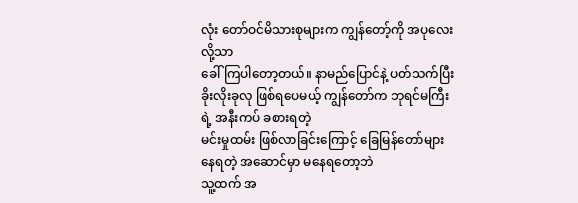လုံး တော်ဝင်မိသားစုများက ကျွန်တော့်ကို အပုလေးလို့သာ
ခေါ်ကြပါတော့တယ်။ နာမည်ပြောင်နဲ့ ပတ်သက်ပြီး ခိုးလိုးခုလု ဖြစ်ရပေမယ့် ကျွန်တော်က ဘုရင်မကြီးရဲ့ အနီးကပ် ခစားရတဲ့
မင်းမှုထမ်း ဖြစ်လာခြင်းကြောင့် ခြေမြန်တော်များ နေရတဲ့ အဆောင်မှာ မနေရတော့ဘဲ
သူ့ထက် အ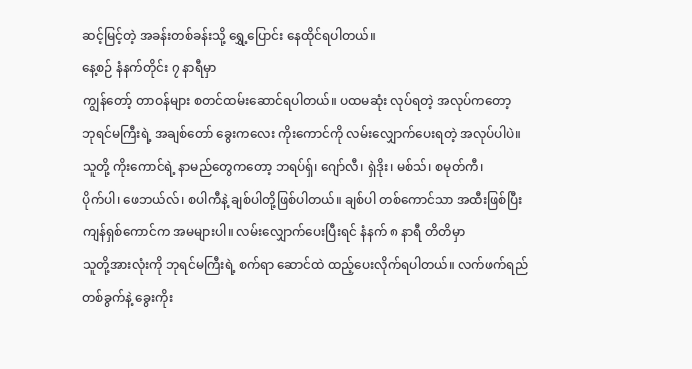ဆင့်မြင့်တဲ့ အခန်းတစ်ခန်းသို့ ရွှေ့ပြောင်း နေထိုင်ရပါတယ်။
နေ့စဉ် နံနက်တိုင်း ၇ နာရီမှာ
ကျွန်တော့် တာဝန်များ စတင်ထမ်းဆောင်ရပါတယ်။ ပထမဆုံး လုပ်ရတဲ့ အလုပ်ကတော့
ဘုရင်မကြီးရဲ့ အချစ်တော် ခွေးကလေး ကိုးကောင်ကို လမ်းလျှောက်ပေးရတဲ့ အလုပ်ပါပဲ။
သူတို့ ကိုးကောင်ရဲ့ နာမည်တွေကတော့ ဘရပ်ရှ်၊ ဂျော်လီ၊ ရှဲဒိုး၊ မစ်သ်၊ စမုတ်ကီ၊
ပိုက်ပါ၊ ဖေဘယ်လ်၊ စပါကီနဲ့ ချစ်ပါတို့ဖြစ်ပါတယ်။ ချစ်ပါ တစ်ကောင်သာ အထီးဖြစ်ပြီး
ကျန်ရှစ်ကောင်က အမများပါ။ လမ်းလျှောက်ပေးပြီးရင် နံနက် ၈ နာရီ တိတိမှာ
သူတို့အားလုံးကို ဘုရင်မကြီးရဲ့ စက်ရာ ဆောင်ထဲ ထည့်ပေးလိုက်ရပါတယ်။ လက်ဖက်ရည်
တစ်ခွက်နဲ့ ခွေးကိုး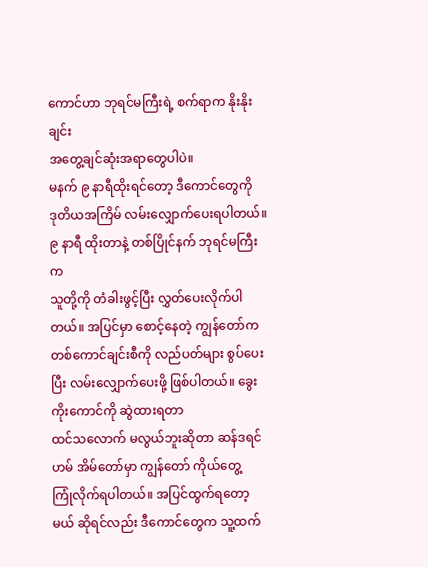ကောင်ဟာ ဘုရင်မကြီးရဲ့ စက်ရာက နိုးနိုးချင်း
အတွေ့ချင်ဆုံးအရာတွေပါပဲ။
မနက် ၉ နာရီထိုးရင်တော့ ဒီကောင်တွေကို
ဒုတိယအကြိမ် လမ်းလျှောက်ပေးရပါတယ်။ ၉ နာရီ ထိုးတာနဲ့ တစ်ပြိုင်နက် ဘုရင်မကြီးက
သူတို့ကို တံခါးဖွင့်ပြီး လွှတ်ပေးလိုက်ပါတယ်။ အပြင်မှာ စောင့်နေတဲ့ ကျွန်တော်က
တစ်ကောင်ချင်းစီကို လည်ပတ်များ စွပ်ပေးပြီး လမ်းလျှောက်ပေးဖို့ ဖြစ်ပါတယ်။ ခွေးကိုးကောင်ကို ဆွဲထားရတာ
ထင်သလောက် မလွယ်ဘူးဆိုတာ ဆန်ဒရင်ဟမ် အိမ်တော်မှာ ကျွန်တော် ကိုယ်တွေ့
ကြုံလိုက်ရပါတယ်။ အပြင်ထွက်ရတော့မယ် ဆိုရင်လည်း ဒီကောင်တွေက သူ့ထက်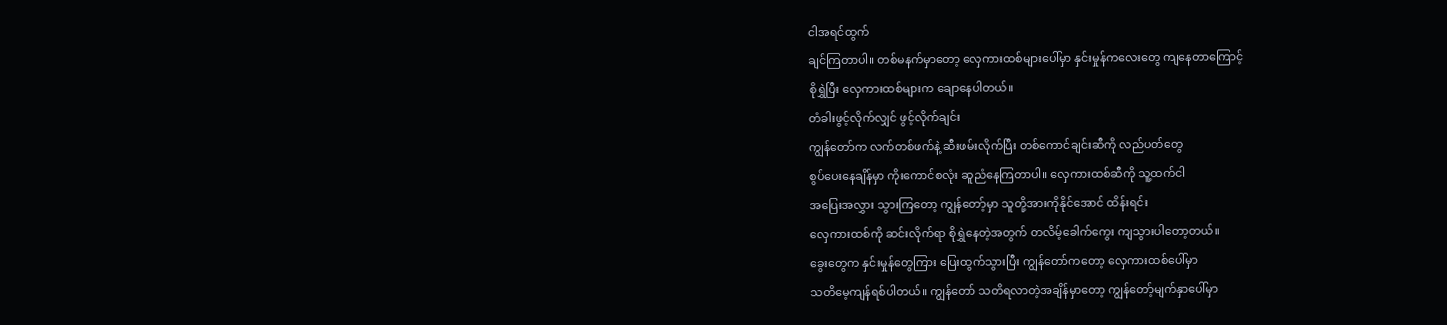ငါအရင်ထွက်
ချင်ကြတာပါ။ တစ်မနက်မှာတော့ လှေကားထစ်များပေါ်မှာ နှင်းမှုန်ကလေးတွေ ကျနေတာကြောင့်
စိုရွှဲပြီး လှေကားထစ်များက ချောနေပါတယ်။
တံခါးဖွင့်လိုက်လျှင် ဖွင့်လိုက်ချင်း
ကျွန်တော်က လက်တစ်ဖက်နဲ့ ဆီးဖမ်းလိုက်ပြီး တစ်ကောင်ချင်းဆီကို လည်ပတ်တွေ
စွပ်ပေးနေချိန်မှာ ကိုးကောင်စလုံး ဆူညံနေကြတာပါ။ လှေကားထစ်ဆီကို သူ့ထက်ငါ
အပြေးအလွှား သွားကြတော့ ကျွန်တော့်မှာ သူတို့အားကိုနိုင်အောင် ထိန်းရင်း
လှေကားထစ်ကို ဆင်းလိုက်ရာ စိုရွှဲနေတဲ့အတွက် တလိမ့်ခေါက်ကွေး ကျသွားပါတော့တယ်။
ခွေးတွေက နှင်းမှုန်တွေကြား ပြေးထွက်သွားပြီး ကျွန်တော်ကတော့ လှေကားထစ်ပေါ်မှာ
သတိမေ့ကျန်ရစ်ပါတယ်။ ကျွန်တော် သတိရလာတဲ့အချိန်မှာတော့ ကျွန်တော့်မျက်နှာပေါ်မှာ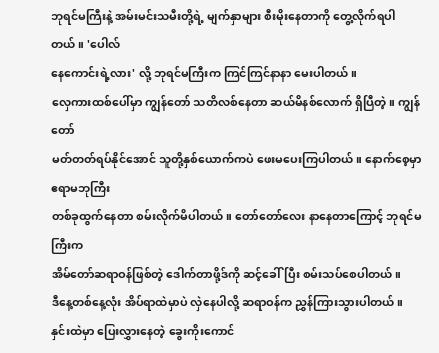ဘုရင်မကြီးနဲ့ အမ်းမင်းသမီးတို့ရဲ့ မျက်နှာများ စီးမိုးနေတာကို တွေ့လိုက်ရပါတယ်။ 'ပေါလ်
နေကောင်းရဲ့လား' လို့ ဘုရင်မကြီးက ကြင်ကြင်နာနာ မေးပါတယ်။
လှေကားထစ်ပေါ်မှာ ကျွန်တော် သတိလစ်နေတာ ဆယ်မိနစ်လောက် ရှိပြီတဲ့။ ကျွန်တော်
မတ်တတ်ရပ်နိုင်အောင် သူတို့နှစ်ယောက်ကပဲ ဖေးမပေးကြပါတယ်။ နောက်စေ့မှာ ဧရာမဘုကြီး
တစ်ခုထွက်နေတာ စမ်းလိုက်မိပါတယ်။ တော်တော်လေး နာနေတာကြောင့် ဘုရင်မကြီးက
အိမ်တော်ဆရာဝန်ဖြစ်တဲ့ ဒေါက်တာဖို့ဒ်ကို ဆင့်ခေါ်ပြီး စမ်းသပ်စေပါတယ်။
ဒီနေ့တစ်နေ့လုံး အိပ်ရာထဲမှာပဲ လှဲနေပါလို့ ဆရာဝန်က ညွှန်ကြားသွားပါတယ်။
နှင်းထဲမှာ ပြေးလွှားနေတဲ့ ခွေးကိုးကောင်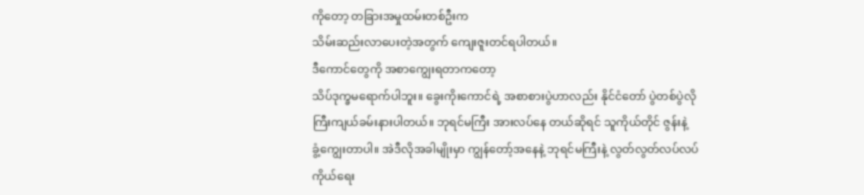ကိုတော့ တခြားအမှုထမ်းတစ်ဦးက
သိမ်းဆည်းလာပေးတဲ့အတွက် ကျေးဇူးတင်ရပါတယ်။
ဒီကောင်တွေကို အစာကျွေးရတာကတော့
သိပ်ဒုက္ခမရောက်ပါဘူး။ ခွေးကိုးကောင်ရဲ့ အစာစားပွဲဟာလည်း နိုင်ငံတော် ပွဲတစ်ပွဲလို
ကြီးကျယ်ခမ်းနားပါတယ်။ ဘုရင်မကြီး အားလပ်နေ တယ်ဆိုရင် သူကိုယ်တိုင် ဇွန်းနဲ့
ခွံ့ကျွေးတာပါ။ အဲဒီလိုအခါမျိုးမှာ ကျွန်တော့်အနေနဲ့ ဘုရင်မကြီးနဲ့ လွတ်လွတ်လပ်လပ်
ကိုယ်ရေး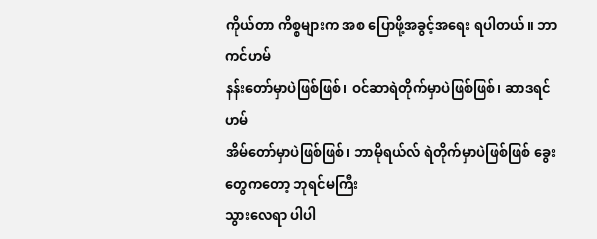ကိုယ်တာ ကိစ္စများက အစ ပြောဖို့အခွင့်အရေး ရပါတယ်။ ဘာကင်ဟမ်
နန်းတော်မှာပဲဖြစ်ဖြစ်၊ ဝင်ဆာရဲတိုက်မှာပဲဖြစ်ဖြစ်၊ ဆာဒရင်ဟမ်
အိမ်တော်မှာပဲဖြစ်ဖြစ်၊ ဘာမိုရယ်လ် ရဲတိုက်မှာပဲဖြစ်ဖြစ် ခွေးတွေကတော့ ဘုရင်မကြီး
သွားလေရာ ပါပါ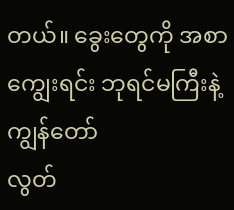တယ်။ ခွေးတွေကို အစာကျွေးရင်း ဘုရင်မကြီးနဲ့ ကျွန်တော်
လွတ်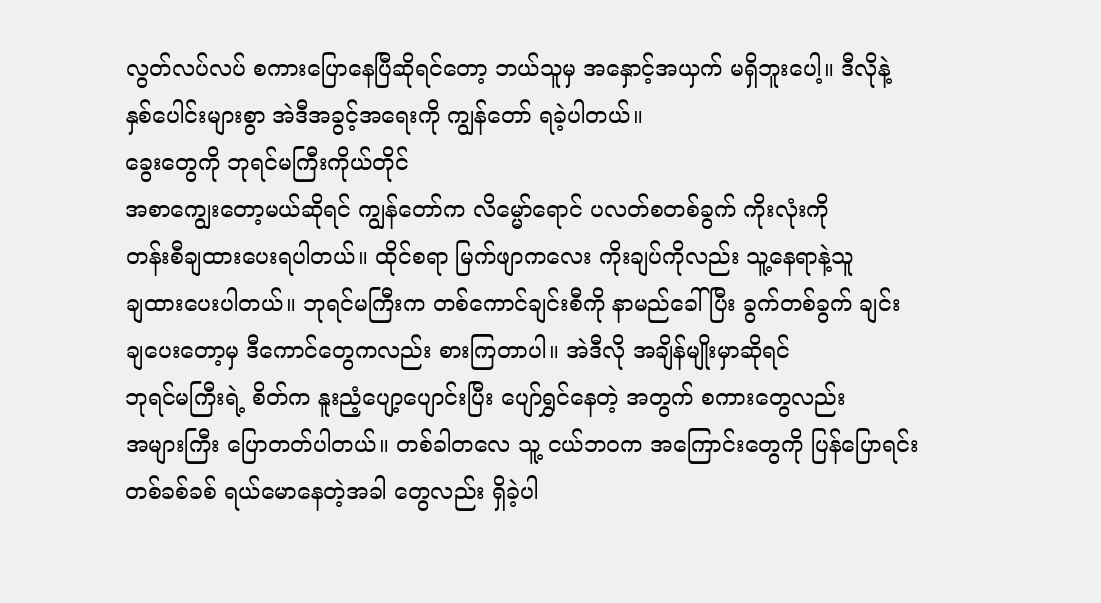လွတ်လပ်လပ် စကားပြောနေပြီဆိုရင်တော့ ဘယ်သူမှ အနှောင့်အယှက် မရှိဘူးပေါ့။ ဒီလိုနဲ့
နှစ်ပေါင်းများစွာ အဲဒီအခွင့်အရေးကို ကျွန်တော် ရခဲ့ပါတယ်။
ခွေးတွေကို ဘုရင်မကြီးကိုယ်တိုင်
အစာကျွေးတော့မယ်ဆိုရင် ကျွန်တော်က လိမ္မော်ရောင် ပလတ်စတစ်ခွက် ကိုးလုံးကို
တန်းစီချထားပေးရပါတယ်။ ထိုင်စရာ မြက်ဖျာကလေး ကိုးချပ်ကိုလည်း သူ့နေရာနဲ့သူ
ချထားပေးပါတယ်။ ဘုရင်မကြီးက တစ်ကောင်ချင်းစီကို နာမည်ခေါ်ပြီး ခွက်တစ်ခွက် ချင်း
ချပေးတော့မှ ဒီကောင်တွေကလည်း စားကြတာပါ။ အဲဒီလို အချိန်မျိုးမှာဆိုရင်
ဘုရင်မကြီးရဲ့ စိတ်က နူးညံ့ပျော့ပျောင်းပြီး ပျော်ရွှင်နေတဲ့ အတွက် စကားတွေလည်း
အများကြီး ပြောတတ်ပါတယ်။ တစ်ခါတလေ သူ့ ငယ်ဘဝက အကြောင်းတွေကို ပြန်ပြောရင်း
တစ်ခစ်ခစ် ရယ်မောနေတဲ့အခါ တွေလည်း ရှိခဲ့ပါ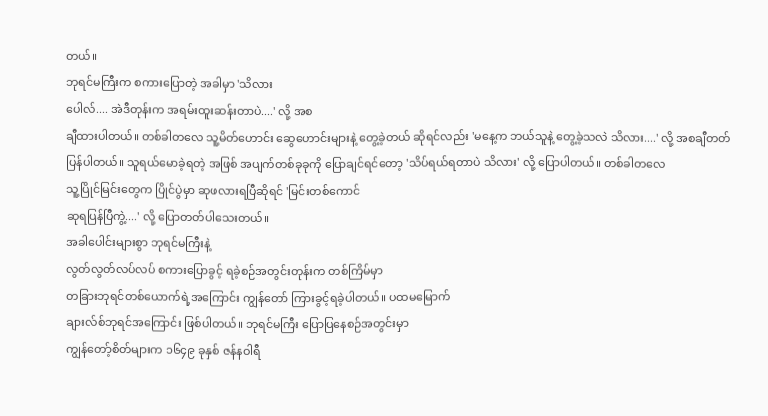တယ်။
ဘုရင်မကြီးက စကားပြောတဲ့ အခါမှာ 'သိလား
ပေါလ်.... အဲဒီတုန်းက အရမ်းထူးဆန်းတာပဲ....' လို့ အစ
ချီထားပါတယ်။ တစ်ခါတလေ သူ့မိတ်ဟောင်း ဆွေဟောင်းများနဲ့ တွေ့ခဲ့တယ် ဆိုရင်လည်း 'မနေ့က ဘယ်သူနဲ့ တွေ့ခဲ့သလဲ သိလား....' လို့ အစချီတတ်
ပြန်ပါတယ်။ သူရယ်မောခဲ့ရတဲ့ အဖြစ် အပျက်တစ်ခုခုကို ပြောချင်ရင်တော့ 'သိပ်ရယ်ရတာပဲ သိလား' လို့ ပြောပါတယ်။ တစ်ခါတလေ
သူ့ပြိုင်မြင်းတွေက ပြိုင်ပွဲမှာ ဆုဖလားရပြီဆိုရင် 'မြင်းတစ်ကောင်
ဆုရပြန်ပြီကွဲ့....' လို့ ပြောတတ်ပါသေးတယ်။
အခါပေါင်းများစွာ ဘုရင်မကြီးနဲ့
လွတ်လွတ်လပ်လပ် စကားပြောခွင့် ရခဲ့စဉ်အတွင်းတုန်းက တစ်ကြိမ်မှာ
တခြားဘုရင်တစ်ယောက်ရဲ့အကြောင်း ကျွန်တော် ကြားခွင့်ရခဲ့ပါတယ်။ ပထမမြောက်
ချားလ်စ်ဘုရင်အကြောင်း ဖြစ်ပါတယ်။ ဘုရင်မကြီး ပြောပြနေစဉ်အတွင်းမှာ
ကျွန်တော့်စိတ်များက ၁၆၄၉ ခုနှစ် ဇန်နဝါရီ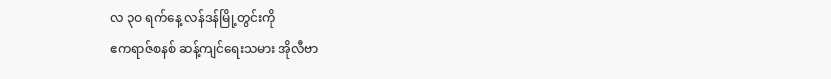လ ၃ဝ ရက်နေ့ လန်ဒန်မြို့တွင်းကို
ဧကရာဇ်စနစ် ဆန့်ကျင်ရေးသမား အိုလီဗာ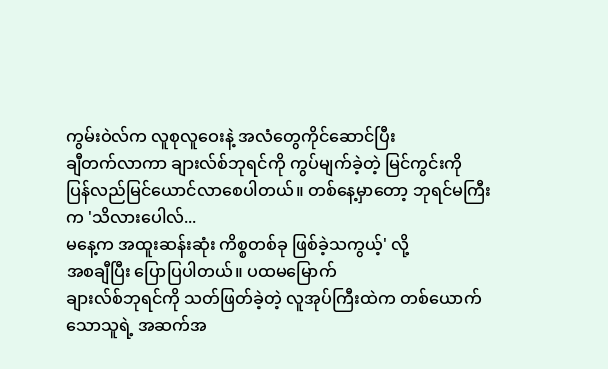ကွမ်းဝဲလ်က လူစုလူဝေးနဲ့ အလံတွေကိုင်ဆောင်ပြီး
ချီတက်လာကာ ချားလ်စ်ဘုရင်ကို ကွပ်မျက်ခဲ့တဲ့ မြင်ကွင်းကို
ပြန်လည်မြင်ယောင်လာစေပါတယ်။ တစ်နေ့မှာတော့ ဘုရင်မကြီးက 'သိလားပေါလ်...
မနေ့က အထူးဆန်းဆုံး ကိစ္စတစ်ခု ဖြစ်ခဲ့သကွယ့်' လို့
အစချီပြီး ပြောပြပါတယ်။ ပထမမြောက်
ချားလ်စ်ဘုရင်ကို သတ်ဖြတ်ခဲ့တဲ့ လူအုပ်ကြီးထဲက တစ်ယောက်သောသူရဲ့ အဆက်အ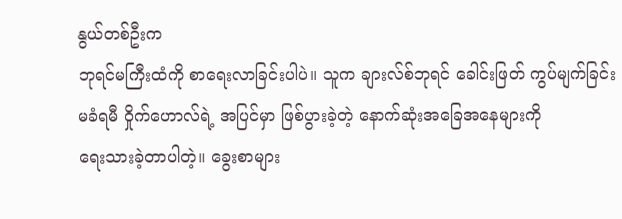နွယ်တစ်ဦးက
ဘုရင်မကြီးထံကို စာရေးလာခြင်းပါပဲ။ သူက ချားလ်စ်ဘုရင် ခေါင်းဖြတ် ကွပ်မျက်ခြင်း
မခံရမီ ဝှိုက်ဟောလ်ရဲ့ အပြင်မှာ ဖြစ်ပွားခဲ့တဲ့ နောက်ဆုံးအခြေအနေများကို
ရေးသားခဲ့တာပါတဲ့။ ခွေးစာများ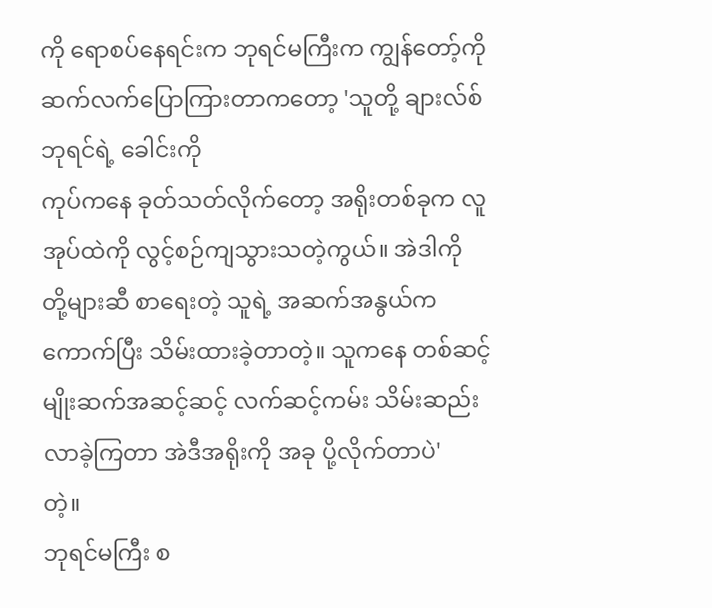ကို ရောစပ်နေရင်းက ဘုရင်မကြီးက ကျွန်တော့်ကို
ဆက်လက်ပြောကြားတာကတော့ 'သူတို့ ချားလ်စ်ဘုရင်ရဲ့ ခေါင်းကို
ကုပ်ကနေ ခုတ်သတ်လိုက်တော့ အရိုးတစ်ခုက လူအုပ်ထဲကို လွင့်စဉ်ကျသွားသတဲ့ကွယ်။ အဲဒါကို
တို့များဆီ စာရေးတဲ့ သူရဲ့ အဆက်အနွယ်က ကောက်ပြီး သိမ်းထားခဲ့တာတဲ့။ သူကနေ တစ်ဆင့်
မျိုးဆက်အဆင့်ဆင့် လက်ဆင့်ကမ်း သိမ်းဆည်းလာခဲ့ကြတာ အဲဒီအရိုးကို အခု ပို့လိုက်တာပဲ'
တဲ့။
ဘုရင်မကြီး စ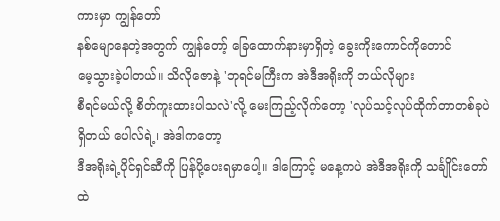ကားမှာ ကျွန်တော်
နစ်မျောနေတဲ့အတွက် ကျွန်တော့် ခြေထောက်နားမှာရှိတဲ့ ခွေးကိုးကောင်ကိုတောင်
မေ့သွားခဲ့ပါတယ်။ သိလိုဇောနဲ့ 'ဘုရင်မကြီးက အဲဒီအရိုးကို ဘယ်လိုများ
စီရင်မယ်လို့ စိတ်ကူးထားပါသလဲ'လို့ မေးကြည့်လိုက်တော့ 'လုပ်သင့်လုပ်ထိုက်တာတစ်ခုပဲ ရှိတယ် ပေါလ်ရဲ့၊ အဲဒါကတော့
ဒီအရိုးရဲ့ပိုင်ရှင်ဆီကို ပြန်ပို့ပေးရမှာပေါ့။ ဒါကြောင့် မနေ့ကပဲ အဲဒီအရိုးကို သင်္ချိုင်းတော်ထဲ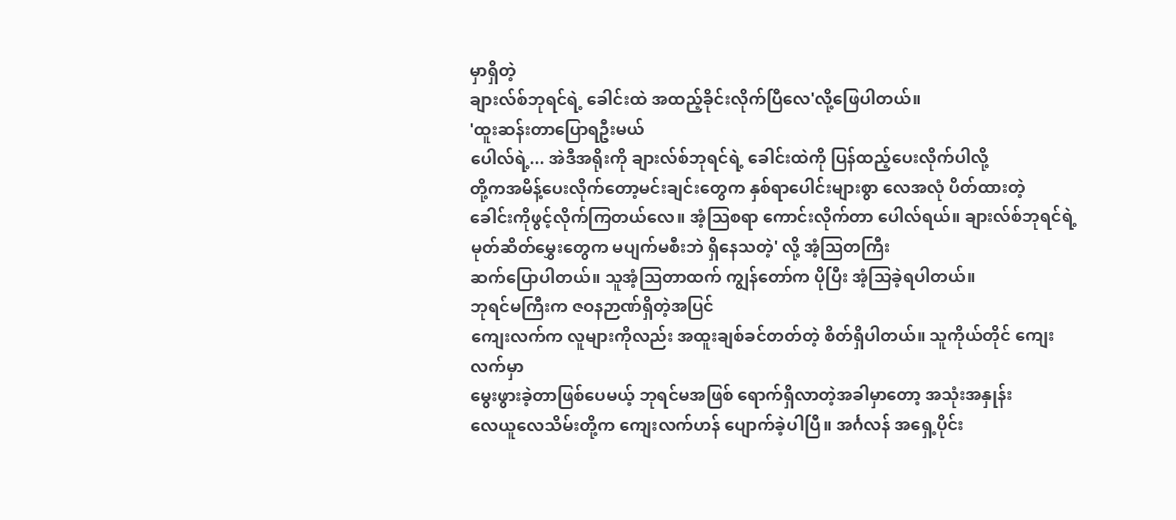မှာရှိတဲ့
ချားလ်စ်ဘုရင်ရဲ့ ခေါင်းထဲ အထည့်ခိုင်းလိုက်ပြီလေ'လို့ဖြေပါတယ်။
'ထူးဆန်းတာပြောရဦးမယ်
ပေါလ်ရဲ့... အဲဒီအရိုးကို ချားလ်စ်ဘုရင်ရဲ့ ခေါင်းထဲကို ပြန်ထည့်ပေးလိုက်ပါလို့
တို့ကအမိန့်ပေးလိုက်တော့မင်းချင်းတွေက နှစ်ရာပေါင်းများစွာ လေအလုံ ပိတ်ထားတဲ့
ခေါင်းကိုဖွင့်လိုက်ကြတယ်လေ။ အံ့သြစရာ ကောင်းလိုက်တာ ပေါလ်ရယ်။ ချားလ်စ်ဘုရင်ရဲ့
မုတ်ဆိတ်မွှေးတွေက မပျက်မစီးဘဲ ရှိနေသတဲ့' လို့ အံ့သြတကြီး
ဆက်ပြောပါတယ်။ သူအံ့သြတာထက် ကျွန်တော်က ပိုပြီး အံ့သြခဲ့ရပါတယ်။
ဘုရင်မကြီးက ဇဝနဉာဏ်ရှိတဲ့အပြင်
ကျေးလက်က လူများကိုလည်း အထူးချစ်ခင်တတ်တဲ့ စိတ်ရှိပါတယ်။ သူကိုယ်တိုင် ကျေးလက်မှာ
မွေးဖွားခဲ့တာဖြစ်ပေမယ့် ဘုရင်မအဖြစ် ရောက်ရှိလာတဲ့အခါမှာတော့ အသုံးအနှုန်း
လေယူလေသိမ်းတို့က ကျေးလက်ဟန် ပျောက်ခဲ့ပါပြီ။ အင်္ဂလန် အရှေ့ပိုင်း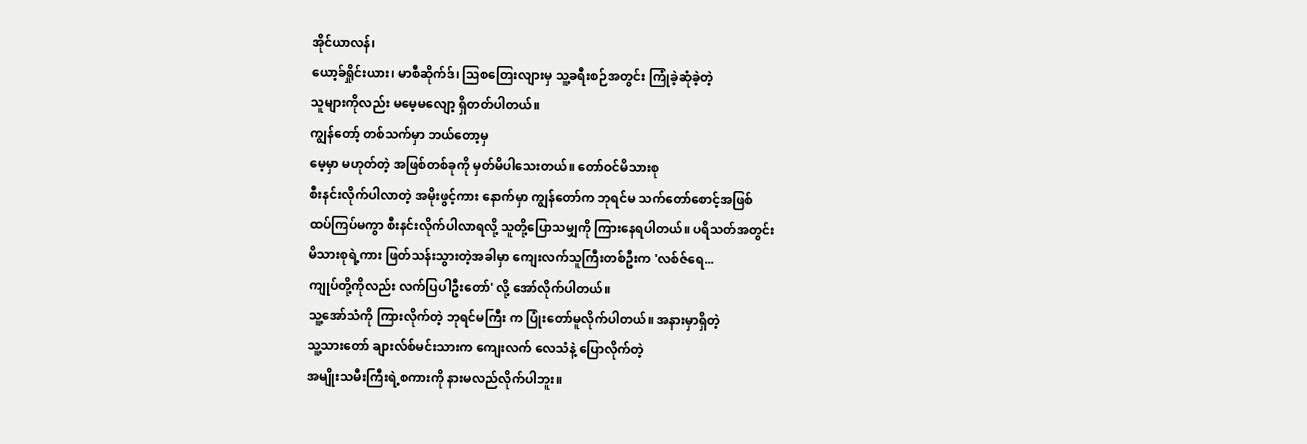အိုင်ယာလန်၊
ယော့ခ်ရှိုင်းယား၊ မာစီဆိုက်ဒ်၊ သြစတြေးလျားမှ သူ့ခရီးစဉ်အတွင်း ကြုံခဲ့ဆုံခဲ့တဲ့
သူများကိုလည်း မမေ့မလျော့ ရှိတတ်ပါတယ်။
ကျွန်တော့် တစ်သက်မှာ ဘယ်တော့မှ
မေ့မှာ မဟုတ်တဲ့ အဖြစ်တစ်ခုကို မှတ်မိပါသေးတယ်။ တော်ဝင်မိသားစု
စီးနင်းလိုက်ပါလာတဲ့ အမိုးဖွင့်ကား နောက်မှာ ကျွန်တော်က ဘုရင်မ သက်တော်စောင့်အဖြစ်
ထပ်ကြပ်မကွာ စီးနင်းလိုက်ပါလာရလို့ သူတို့ပြောသမျှကို ကြားနေရပါတယ်။ ပရိသတ်အတွင်း
မိသားစုရဲ့ကား ဖြတ်သန်းသွားတဲ့အခါမှာ ကျေးလက်သူကြီးတစ်ဦးက 'လစ်ဇ်ရေ...
ကျုပ်တို့ကိုလည်း လက်ပြပါဦးတော်' လို့ အော်လိုက်ပါတယ်။
သူ့အော်သံကို ကြားလိုက်တဲ့ ဘုရင်မကြီး က ပြုံးတော်မူလိုက်ပါတယ်။ အနားမှာရှိတဲ့
သူ့သားတော် ချားလ်စ်မင်းသားက ကျေးလက် လေသံနဲ့ ပြောလိုက်တဲ့
အမျိုးသမီးကြီးရဲ့စကားကို နားမလည်လိုက်ပါဘူး။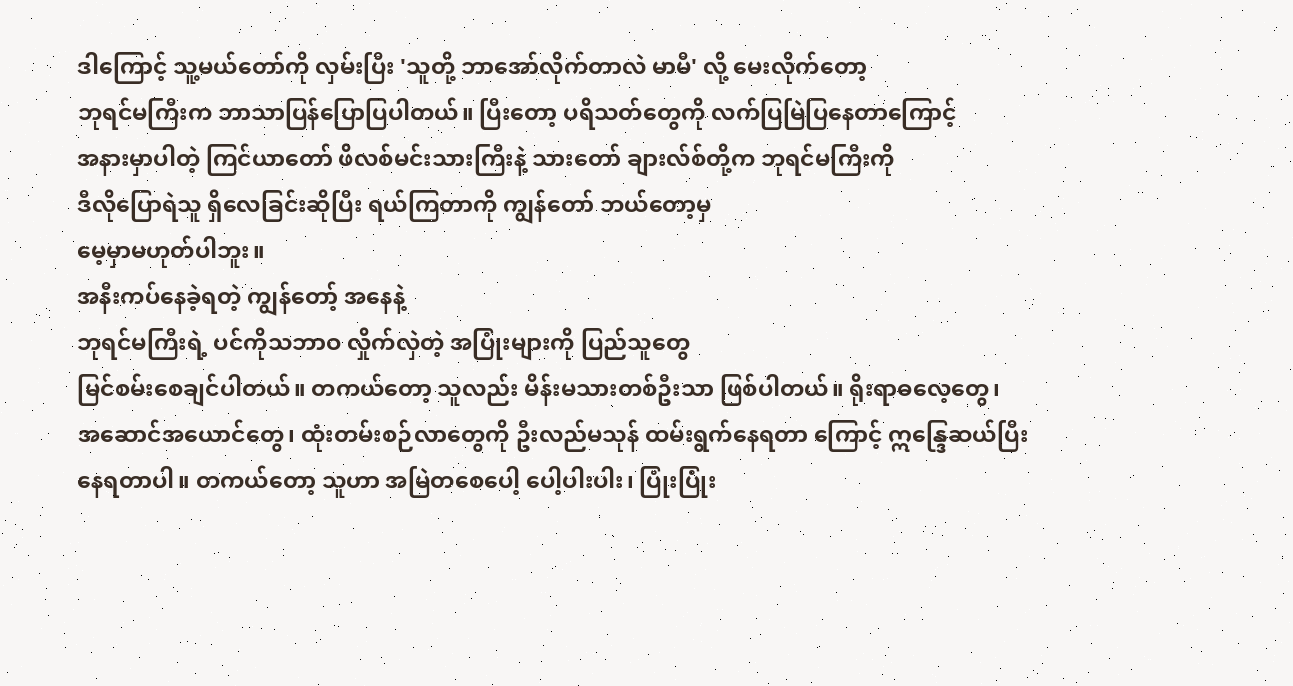ဒါကြောင့် သူ့မယ်တော်ကို လှမ်းပြီး 'သူတို့ ဘာအော်လိုက်တာလဲ မာမီ' လို့ မေးလိုက်တော့
ဘုရင်မကြီးက ဘာသာပြန်ပြောပြပါတယ်။ ပြီးတော့ ပရိသတ်တွေကို လက်ပြမြဲပြနေတာကြောင့်
အနားမှာပါတဲ့ ကြင်ယာတော် ဖိလစ်မင်းသားကြီးနဲ့ သားတော် ချားလ်စ်တို့က ဘုရင်မကြီးကို
ဒီလိုပြောရဲသူ ရှိလေခြင်းဆိုပြီး ရယ်ကြတာကို ကျွန်တော် ဘယ်တော့မှ
မေ့မှာမဟုတ်ပါဘူး။
အနီးကပ်နေခဲ့ရတဲ့ ကျွန်တော့် အနေနဲ့
ဘုရင်မကြီးရဲ့ ပင်ကိုသဘာဝ လှိုက်လှဲတဲ့ အပြုံးများကို ပြည်သူတွေ
မြင်စမ်းစေချင်ပါတယ်။ တကယ်တော့ သူလည်း မိန်းမသားတစ်ဦးသာ ဖြစ်ပါတယ်။ ရိုးရာဓလေ့တွေ၊
အဆောင်အယောင်တွေ၊ ထုံးတမ်းစဉ်လာတွေကို ဦးလည်မသုန် ထမ်းရွက်နေရတာ ကြောင့် ဣန္ဒြေဆယ်ပြီး
နေရတာပါ။ တကယ်တော့ သူဟာ အမြဲတစေပေါ့ ပေါ့ပါးပါး၊ ပြုံးပြုံး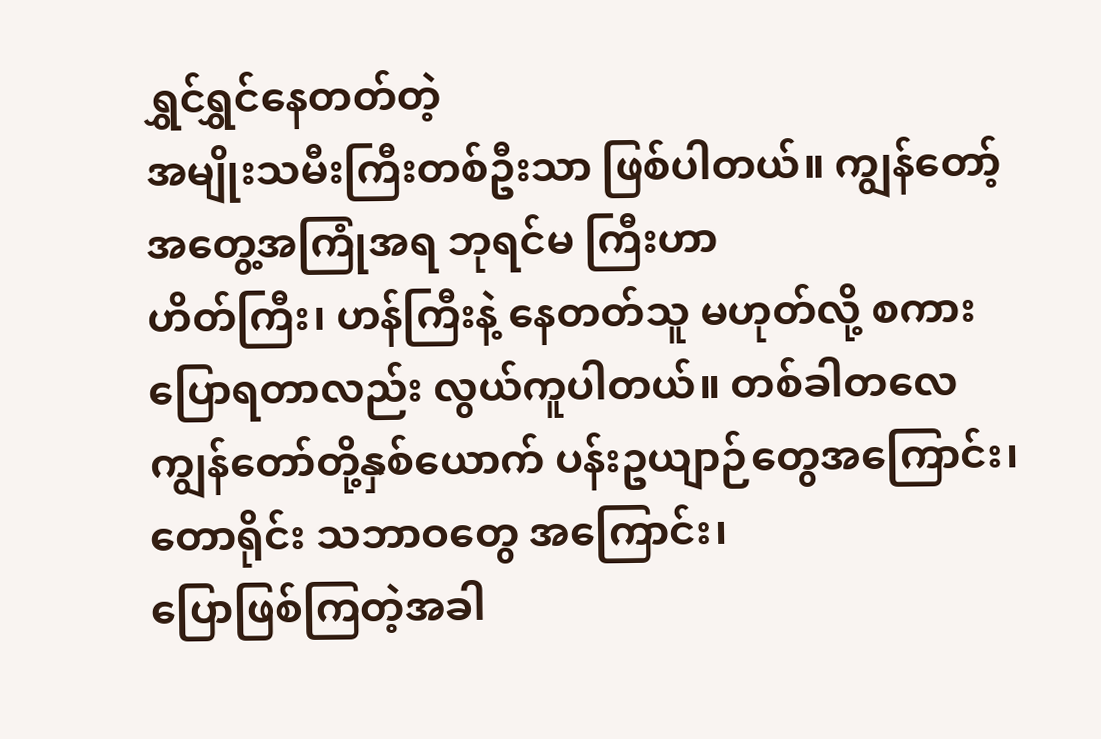ရွှင်ရွှင်နေတတ်တဲ့
အမျိုးသမီးကြီးတစ်ဦးသာ ဖြစ်ပါတယ်။ ကျွန်တော့် အတွေ့အကြုံအရ ဘုရင်မ ကြီးဟာ
ဟိတ်ကြီး၊ ဟန်ကြီးနဲ့ နေတတ်သူ မဟုတ်လို့ စကားပြောရတာလည်း လွယ်ကူပါတယ်။ တစ်ခါတလေ
ကျွန်တော်တို့နှစ်ယောက် ပန်းဥယျာဉ်တွေအကြောင်း၊ တောရိုင်း သဘာဝတွေ အကြောင်း၊
ပြောဖြစ်ကြတဲ့အခါ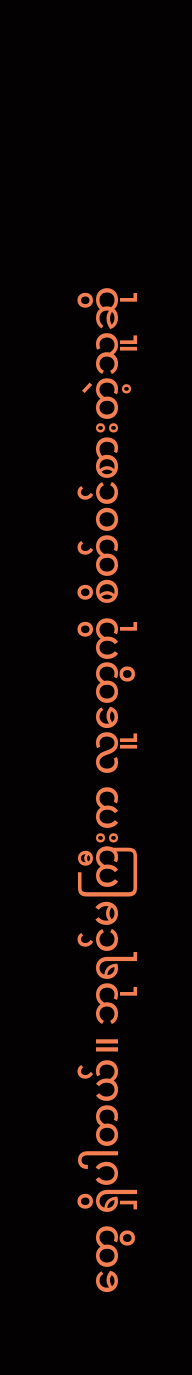တွေ ရှိပါတယ်။ ဘုရင်မကြီးက လူတွေကို စိတ်ဝင်စားတဲ့သူဆို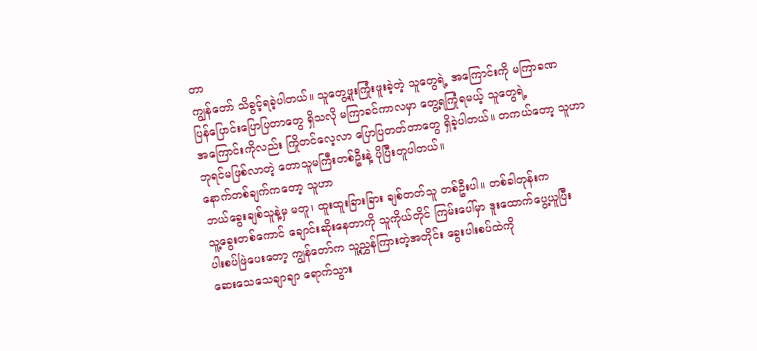တာ
ကျွန်တော် သိခွင့်ရခဲ့ပါတယ်။ သူတွေ့ဖူးကြုံးဖူးခဲ့တဲ့ သူတွေရဲ့ အကြောင်းကို မကြာခဏ
ပြန်ပြောင်းပြောပြတာတွေ ရှိသလို မကြာခင်ကာလမှာ တွေ့ရကြုံရမယ့် သူတွေရဲ့
အကြောင်းကိုလည်း ကြိုတင်လေ့လာ ပြောပြတတ်တာတွေ ရှိခဲ့ပါတယ်။ တကယ်တော့ သူဟာ
ဘုရင်မဖြစ်လာတဲ့ တောသူမကြီးတစ်ဦးနဲ့ ပိုပြီးတူပါတယ်။
နောက်တစ်ချက်ကတော့ သူဟာ
ဘယ်ခွေးချစ်သူနဲ့မှ မတူ၊ ထူးထူးခြားခြား ချစ်တတ်သူ တစ်ဦးပါ။ တစ်ခါတုန်းက
သူ့ခွေးတစ်ကောင် ချောင်းဆိုးနေတာကို သူကိုယ်တိုင် ကြမ်းပေါ်မှာ ဒူးထောက်ပွေ့ယူပြီး
ပါးစပ်ဖြဲပေးတော့ ကျွန်တော်က သူ့ညွှန်ကြားတဲ့အတိုင်း ခွေးပါးစပ်ထဲကို
ဆေးသေသေချာချာ ရောက်သွား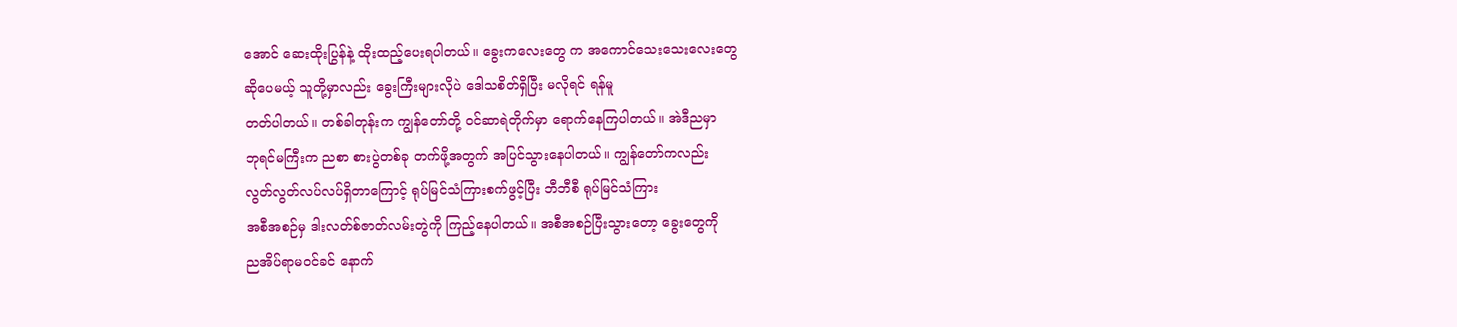အောင် ဆေးထိုးပြွန်နဲ့ ထိုးထည့်ပေးရပါတယ်။ ခွေးကလေးတွေ က အကောင်သေးသေးလေးတွေ
ဆိုပေမယ့် သူတို့မှာလည်း ခွေးကြီးများလိုပဲ ဒေါသစိတ်ရှိပြီး မလိုရင် ရန်မူ
တတ်ပါတယ်။ တစ်ခါတုန်းက ကျွန်တော်တို့ ဝင်ဆာရဲတိုက်မှာ ရောက်နေကြပါတယ်။ အဲဒီညမှာ
ဘုရင်မကြီးက ညစာ စားပွဲတစ်ခု တက်ဖို့အတွက် အပြင်သွားနေပါတယ်။ ကျွန်တော်ကလည်း
လွတ်လွတ်လပ်လပ်ရှိတာကြောင့် ရုပ်မြင်သံကြားစက်ဖွင့်ပြီး ဘီဘီစီ ရုပ်မြင်သံကြား
အစီအစဉ်မှ ဒါးလတ်စ်ဇာတ်လမ်းတွဲကို ကြည့်နေပါတယ်။ အစီအစဉ်ပြီးသွားတော့ ခွေးတွေကို
ညအိပ်ရာမဝင်ခင် နောက်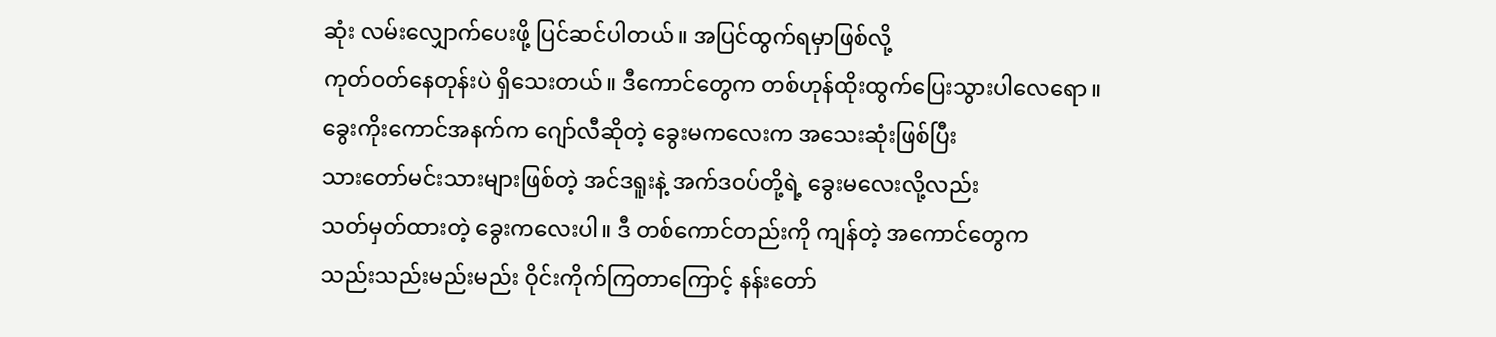ဆုံး လမ်းလျှောက်ပေးဖို့ ပြင်ဆင်ပါတယ်။ အပြင်ထွက်ရမှာဖြစ်လို့
ကုတ်ဝတ်နေတုန်းပဲ ရှိသေးတယ်။ ဒီကောင်တွေက တစ်ဟုန်ထိုးထွက်ပြေးသွားပါလေရော။
ခွေးကိုးကောင်အနက်က ဂျော်လီဆိုတဲ့ ခွေးမကလေးက အသေးဆုံးဖြစ်ပြီး
သားတော်မင်းသားများဖြစ်တဲ့ အင်ဒရူးနဲ့ အက်ဒဝပ်တို့ရဲ့ ခွေးမလေးလို့လည်း
သတ်မှတ်ထားတဲ့ ခွေးကလေးပါ။ ဒီ တစ်ကောင်တည်းကို ကျန်တဲ့ အကောင်တွေက
သည်းသည်းမည်းမည်း ဝိုင်းကိုက်ကြတာကြောင့် နန်းတော်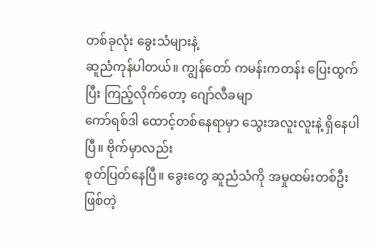တစ်ခုလုံး ခွေးသံများနဲ့
ဆူညံကုန်ပါတယ်။ ကျွန်တော် ကမန်းကတန်း ပြေးထွက်ပြီး ကြည့်လိုက်တော့ ဂျော်လီခမျာ
ကော်ရစ်ဒါ ထောင့်တစ်နေရာမှာ သွေးအလူးလူးနဲ့ ရှိနေပါပြီ။ ဗိုက်မှာလည်း
စုတ်ပြတ်နေပြီ။ ခွေးတွေ ဆူညံသံကို အမှုထမ်းတစ်ဦးဖြစ်တဲ့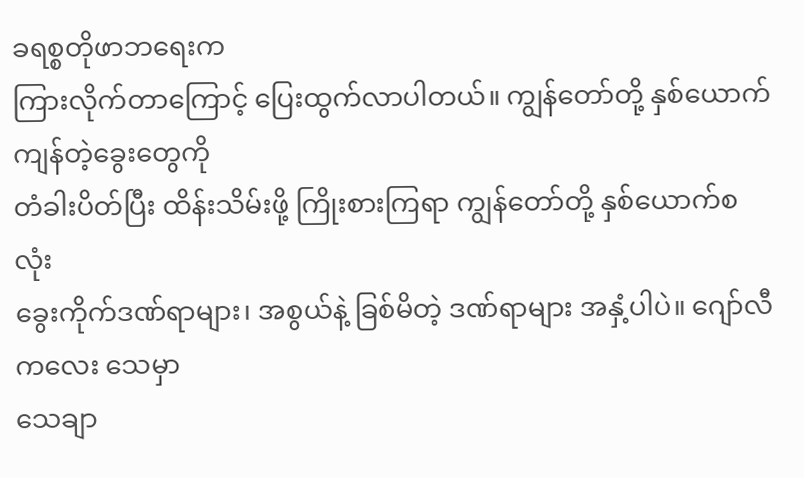ခရစ္စတိုဖာဘရေးက
ကြားလိုက်တာကြောင့် ပြေးထွက်လာပါတယ်။ ကျွန်တော်တို့ နှစ်ယောက် ကျန်တဲ့ခွေးတွေကို
တံခါးပိတ်ပြီး ထိန်းသိမ်းဖို့ ကြိုးစားကြရာ ကျွန်တော်တို့ နှစ်ယောက်စလုံး
ခွေးကိုက်ဒဏ်ရာများ၊ အစွယ်နဲ့ ခြစ်မိတဲ့ ဒဏ်ရာများ အနှံ့ပါပဲ။ ဂျော်လီကလေး သေမှာ
သေချာ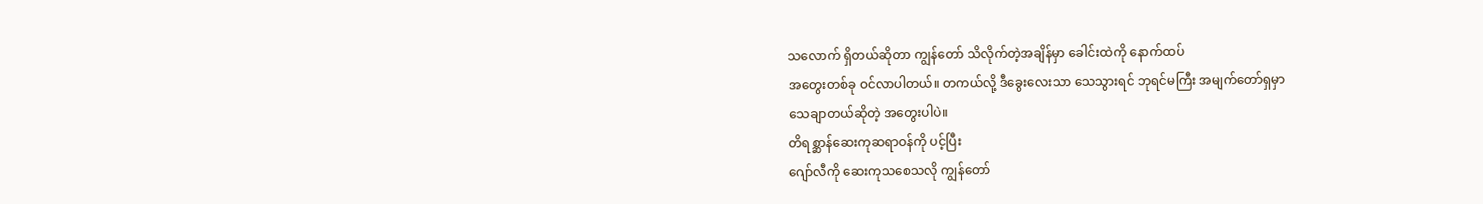သလောက် ရှိတယ်ဆိုတာ ကျွန်တော် သိလိုက်တဲ့အချိန်မှာ ခေါင်းထဲကို နောက်ထပ်
အတွေးတစ်ခု ဝင်လာပါတယ်။ တကယ်လို့ ဒီခွေးလေးသာ သေသွားရင် ဘုရင်မကြီး အမျက်တော်ရှမှာ
သေချာတယ်ဆိုတဲ့ အတွေးပါပဲ။
တိရစ္ဆာန်ဆေးကုဆရာဝန်ကို ပင့်ပြီး
ဂျော်လီကို ဆေးကုသစေသလို ကျွန်တော်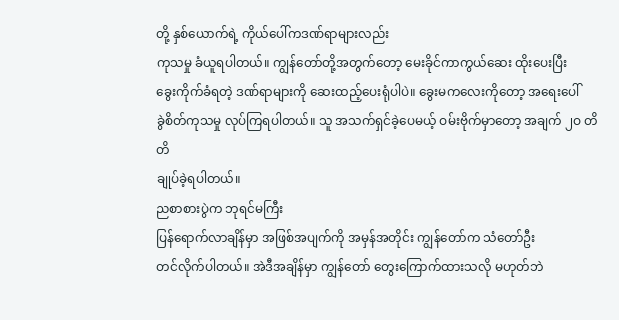တို့ နှစ်ယောက်ရဲ့ ကိုယ်ပေါ်ကဒဏ်ရာများလည်း
ကုသမှု ခံယူရပါတယ်။ ကျွန်တော်တို့အတွက်တော့ မေးခိုင်ကာကွယ်ဆေး ထိုးပေးပြီး
ခွေးကိုက်ခံရတဲ့ ဒဏ်ရာများကို ဆေးထည့်ပေးရုံပါပဲ။ ခွေးမကလေးကိုတော့ အရေးပေါ်
ခွဲစိတ်ကုသမှု လုပ်ကြရပါတယ်။ သူ အသက်ရှင်ခဲ့ပေမယ့် ဝမ်းဗိုက်မှာတော့ အချက် ၂ဝ တိတိ
ချုပ်ခဲ့ရပါတယ်။
ညစာစားပွဲက ဘုရင်မကြီး
ပြန်ရောက်လာချိန်မှာ အဖြစ်အပျက်ကို အမှန်အတိုင်း ကျွန်တော်က သံတော်ဦး
တင်လိုက်ပါတယ်။ အဲဒီအချိန်မှာ ကျွန်တော် တွေးကြောက်ထားသလို မဟုတ်ဘဲ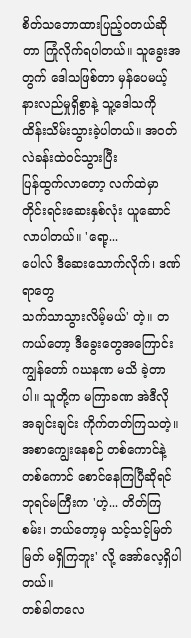စိတ်သဘောထားပြည့်ဝတယ်ဆိုတာ ကြုံလိုက်ရပါတယ်။ သူခွေးအတွက် ဒေါသဖြစ်တာ မှန်ပေမယ့်
နားလည်မှုရှိစွာနဲ့ သူ့ဒေါသကို ထိန်းသိမ်းသွားခဲ့ပါတယ်။ အဝတ်လဲခန်းထဲဝင်သွားပြီး
ပြန်ထွက်လာတော့ လက်ထဲမှာ တိုင်းရင်းဆေးနှစ်လုံး ယူဆောင်လာပါတယ်။ 'ရော့...
ပေါလ် ဒီဆေးသောက်လိုက်၊ ဒဏ်ရာတွေ
သက်သာသွားလိမ့်မယ်' တဲ့။ တကယ်တော့ ဒီခွေးတွေအကြောင်း
ကျွန်တော် ဂဃနဏ မသိ ခဲ့တာပါ။ သူတို့က မကြာခဏ အဲဒီလို အချင်းချင်း ကိုက်တတ်ကြသတဲ့။
အစာကျွေးနေစဉ် တစ်ကောင်နဲ့ တစ်ကောင် စောင်နေကြပြီဆိုရင် ဘုရင်မကြီးက 'ဟဲ့... တိတ်ကြစမ်း၊ ဘယ်တော့မှ သင့်သင့်မြတ်မြတ် မရှိကြဘူး' လို့ အော်လေ့ရှိပါတယ်။
တစ်ခါတလေ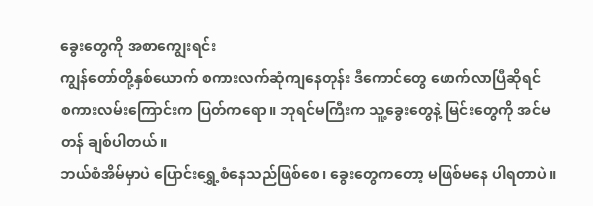ခွေးတွေကို အစာကျွေးရင်း
ကျွန်တော်တို့နှစ်ယောက် စကားလက်ဆုံကျနေတုန်း ဒီကောင်တွေ ဖောက်လာပြီဆိုရင်
စကားလမ်းကြောင်းက ပြတ်ကရော။ ဘုရင်မကြီးက သူ့ခွေးတွေနဲ့ မြင်းတွေကို အင်မတန် ချစ်ပါတယ်။
ဘယ်စံအိမ်မှာပဲ ပြောင်းရွှေ့စံနေသည်ဖြစ်စေ၊ ခွေးတွေကတော့ မဖြစ်မနေ ပါရတာပဲ။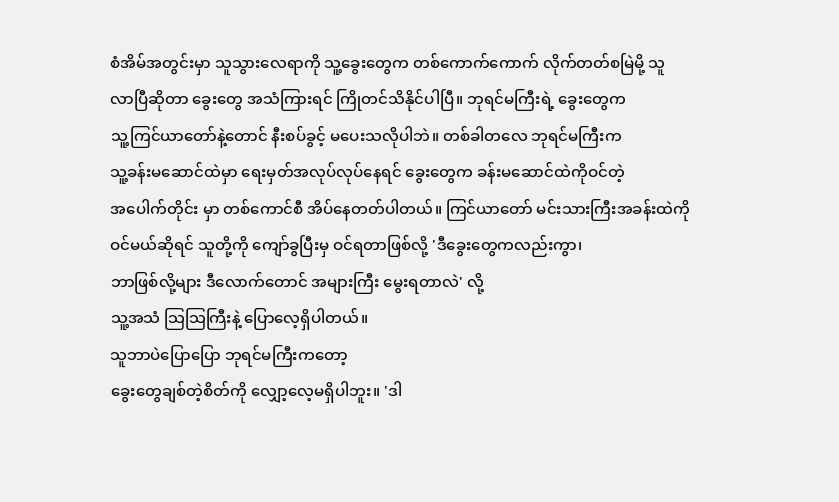စံအိမ်အတွင်းမှာ သူသွားလေရာကို သူ့ခွေးတွေက တစ်ကောက်ကောက် လိုက်တတ်စမြဲမို့ သူ
လာပြီဆိုတာ ခွေးတွေ အသံကြားရင် ကြိုတင်သိနိုင်ပါပြီ။ ဘုရင်မကြီးရဲ့ ခွေးတွေက
သူ့ကြင်ယာတော်နဲ့တောင် နီးစပ်ခွင့် မပေးသလိုပါဘဲ။ တစ်ခါတလေ ဘုရင်မကြီးက
သူ့ခန်းမဆောင်ထဲမှာ ရေးမှတ်အလုပ်လုပ်နေရင် ခွေးတွေက ခန်းမဆောင်ထဲကိုဝင်တဲ့
အပေါက်တိုင်း မှာ တစ်ကောင်စီ အိပ်နေတတ်ပါတယ်။ ကြင်ယာတော် မင်းသားကြီးအခန်းထဲကို
ဝင်မယ်ဆိုရင် သူတို့ကို ကျော်ခွပြီးမှ ဝင်ရတာဖြစ်လို့ 'ဒီခွေးတွေကလည်းကွာ၊
ဘာဖြစ်လို့များ ဒီလောက်တောင် အများကြီး မွေးရတာလဲ' လို့
သူ့အသံ သြသြကြီးနဲ့ ပြောလေ့ရှိပါတယ်။
သူဘာပဲပြောပြော ဘုရင်မကြီးကတော့
ခွေးတွေချစ်တဲ့စိတ်ကို လျှော့လေ့မရှိပါဘူး။ 'ဒါ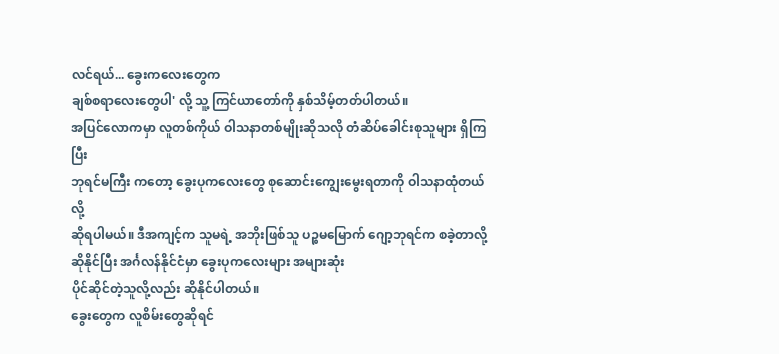လင်ရယ်... ခွေးကလေးတွေက
ချစ်စရာလေးတွေပါ' လို့ သူ့ ကြင်ယာတော်ကို နှစ်သိမ့်တတ်ပါတယ်။
အပြင်လောကမှာ လူတစ်ကိုယ် ဝါသနာတစ်မျိုးဆိုသလို တံဆိပ်ခေါင်းစုသူများ ရှိကြပြီး
ဘုရင်မကြီး ကတော့ ခွေးပုကလေးတွေ စုဆောင်းကျွေးမွေးရတာကို ဝါသနာထုံတယ်လို့
ဆိုရပါမယ်။ ဒီအကျင့်က သူမရဲ့ အဘိုးဖြစ်သူ ပဉ္စမမြောက် ဂျော့ဘုရင်က စခဲ့တာလို့
ဆိုနိုင်ပြီး အင်္ဂလန်နိုင်ငံမှာ ခွေးပုကလေးများ အများဆုံး
ပိုင်ဆိုင်တဲ့သူလို့လည်း ဆိုနိုင်ပါတယ်။
ခွေးတွေက လူစိမ်းတွေဆိုရင်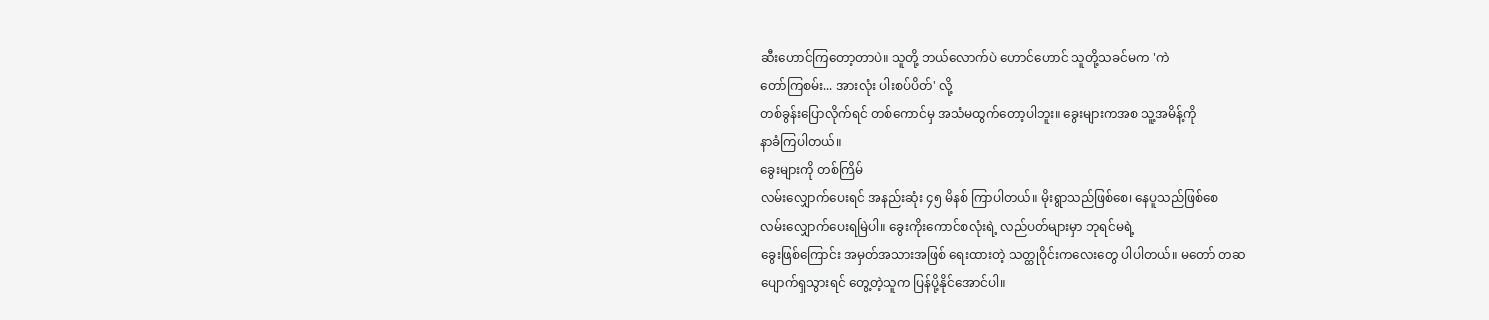ဆီးဟောင်ကြတော့တာပဲ။ သူတို့ ဘယ်လောက်ပဲ ဟောင်ဟောင် သူတို့သခင်မက 'ကဲ
တော်ကြစမ်း... အားလုံး ပါးစပ်ပိတ်' လို့
တစ်ခွန်းပြောလိုက်ရင် တစ်ကောင်မှ အသံမထွက်တော့ပါဘူး။ ခွေးများကအစ သူ့အမိန့်ကို
နာခံကြပါတယ်။
ခွေးများကို တစ်ကြိမ်
လမ်းလျှောက်ပေးရင် အနည်းဆုံး ၄၅ မိနစ် ကြာပါတယ်။ မိုးရွာသည်ဖြစ်စေ၊ နေပူသည်ဖြစ်စေ
လမ်းလျှောက်ပေးရမြဲပါ။ ခွေးကိုးကောင်စလုံးရဲ့ လည်ပတ်များမှာ ဘုရင်မရဲ့
ခွေးဖြစ်ကြောင်း အမှတ်အသားအဖြစ် ရေးထားတဲ့ သတ္ထုဝိုင်းကလေးတွေ ပါပါတယ်။ မတော် တဆ
ပျောက်ရှသွားရင် တွေ့တဲ့သူက ပြန်ပို့နိုင်အောင်ပါ။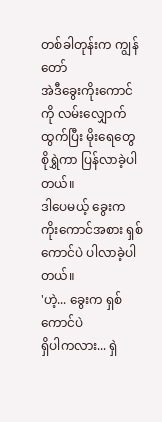တစ်ခါတုန်းက ကျွန်တော်
အဲဒီခွေးကိုးကောင်ကို လမ်းလျှောက်ထွက်ပြီး မိုးရေတွေ စိုရွှဲကာ ပြန်လာခဲ့ပါတယ်။
ဒါပေမယ့် ခွေးက ကိုးကောင်အစား ရှစ်ကောင်ပဲ ပါလာခဲ့ပါတယ်။
'ဟဲ့... ခွေးက ရှစ်ကောင်ပဲ
ရှိပါကလား... ရှဲ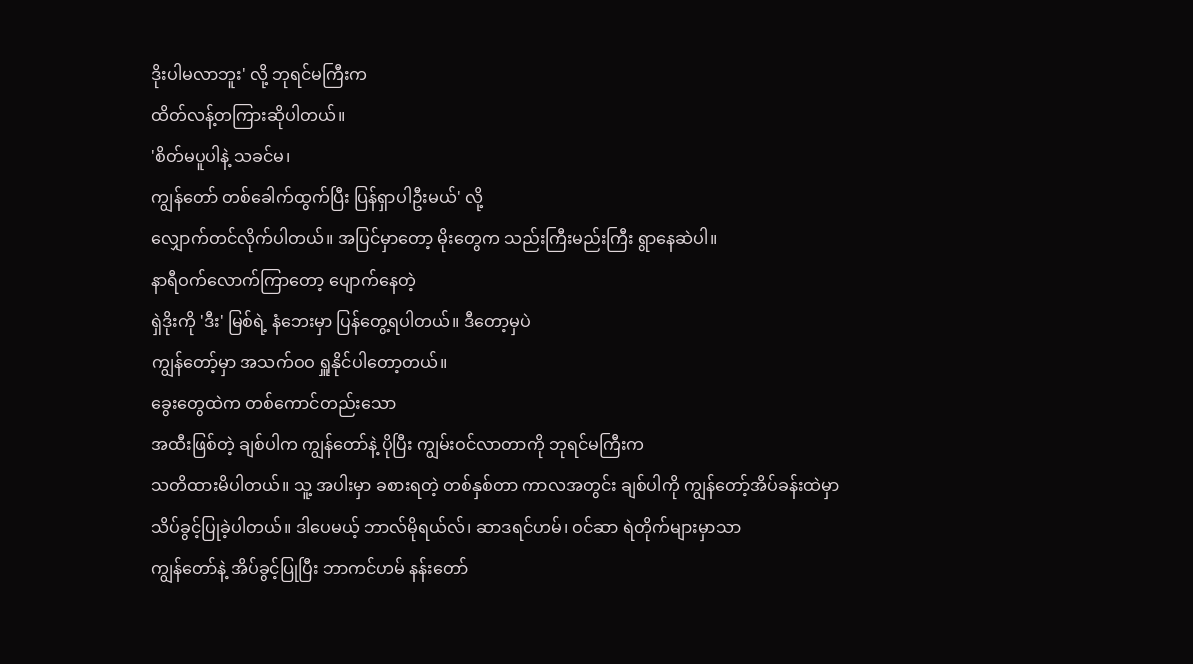ဒိုးပါမလာဘူး' လို့ ဘုရင်မကြီးက
ထိတ်လန့်တကြားဆိုပါတယ်။
'စိတ်မပူပါနဲ့ သခင်မ၊
ကျွန်တော် တစ်ခေါက်ထွက်ပြီး ပြန်ရှာပါဦးမယ်' လို့
လျှောက်တင်လိုက်ပါတယ်။ အပြင်မှာတော့ မိုးတွေက သည်းကြီးမည်းကြီး ရွာနေဆဲပါ။
နာရီဝက်လောက်ကြာတော့ ပျောက်နေတဲ့
ရှဲဒိုးကို 'ဒီး' မြစ်ရဲ့ နံဘေးမှာ ပြန်တွေ့ရပါတယ်။ ဒီတော့မှပဲ
ကျွန်တော့်မှာ အသက်ဝဝ ရှူနိုင်ပါတော့တယ်။
ခွေးတွေထဲက တစ်ကောင်တည်းသော
အထီးဖြစ်တဲ့ ချစ်ပါက ကျွန်တော်နဲ့ ပိုပြီး ကျွမ်းဝင်လာတာကို ဘုရင်မကြီးက
သတိထားမိပါတယ်။ သူ့ အပါးမှာ ခစားရတဲ့ တစ်နှစ်တာ ကာလအတွင်း ချစ်ပါကို ကျွန်တော့်အိပ်ခန်းထဲမှာ
သိပ်ခွင့်ပြုခဲ့ပါတယ်။ ဒါပေမယ့် ဘာလ်မိုရယ်လ်၊ ဆာဒရင်ဟမ်၊ ဝင်ဆာ ရဲတိုက်များမှာသာ
ကျွန်တော်နဲ့ အိပ်ခွင့်ပြုပြီး ဘာကင်ဟမ် နန်းတော်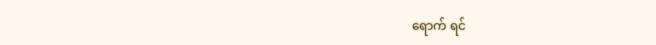ရောက် ရင်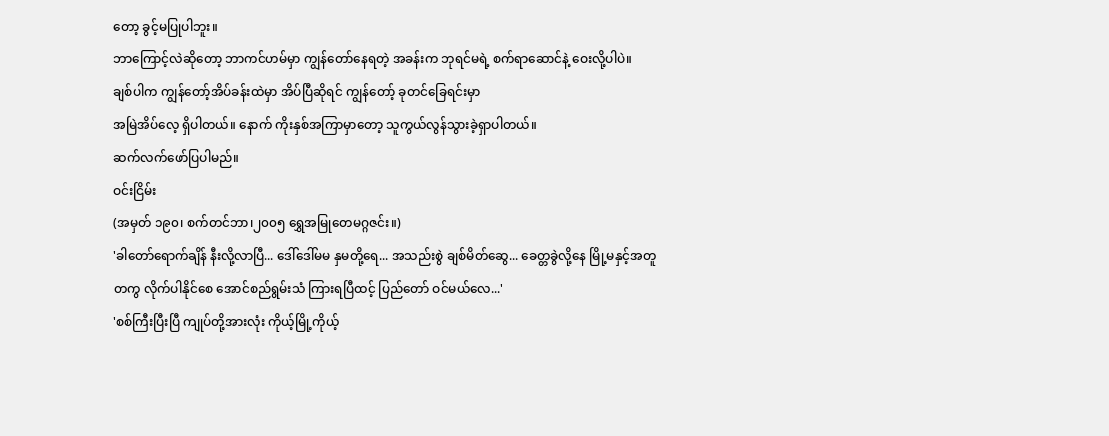တော့ ခွင့်မပြုပါဘူး။
ဘာကြောင့်လဲဆိုတော့ ဘာကင်ဟမ်မှာ ကျွန်တော်နေရတဲ့ အခန်းက ဘုရင်မရဲ့ စက်ရာဆောင်နဲ့ ဝေးလို့ပါပဲ။
ချစ်ပါက ကျွန်တော့်အိပ်ခန်းထဲမှာ အိပ်ပြီဆိုရင် ကျွန်တော့် ခုတင်ခြေရင်းမှာ
အမြဲအိပ်လေ့ ရှိပါတယ်။ နောက် ကိုးနှစ်အကြာမှာတော့ သူကွယ်လွန်သွားခဲ့ရှာပါတယ်။
ဆက်လက်ဖော်ပြပါမည်။
ဝင်းငြိမ်း
(အမှတ် ၁၉၀၊ စက်တင်ဘာ၊၂၀၀၅ ရွှေအမြုတေမဂ္ဂဇင်း။)
'ခါတော်ရောက်ချိန် နီးလို့လာပြီ... ဒေါ်ဒေါ်မမ နှမတို့ရေ... အသည်းစွဲ ချစ်မိတ်ဆွေ... ခေတ္တခွဲလို့နေ မြို့မနှင့်အတူတကွ လိုက်ပါနိုင်စေ အောင်စည်ရွမ်းသံ ကြားရပြီထင့် ပြည်တော် ဝင်မယ်လေ...'
'စစ်ကြီးပြီးပြီ ကျုပ်တို့အားလုံး ကိုယ့်မြို့ကိုယ့်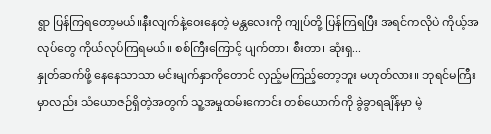ရွာ ပြန်ကြရတော့မယ်။နီးလျက်နဲ့ဝေးနေတဲ့ မန္တလေးကို ကျုပ်တို့ ပြန်ကြရပြီး အရင်ကလိုပဲ ကိုယ့်အလုပ်တွေ ကိုယ်လုပ်ကြရမယ်။ စစ်ကြီးကြောင့် ပျက်တာ၊ စီးတာ၊ ဆုံးရှ...
နှုတ်ဆက်ဖို့ နေနေသာသာ မင်းမျက်နှာကိုတောင် လှည့်မကြည့်တော့ဘူး မဟုတ်လား။ ဘုရင်မကြီးမှာလည်း သံယောဇဉ်ရှိတဲ့အတွက် သူ့အမှုထမ်းကောင်း တစ်ယောက်ကို ခွဲခွာရချိန်မှာ မဲ့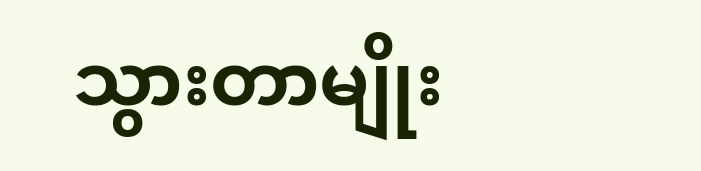သွားတာမျိုး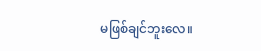မဖြစ်ချင်ဘူးလေ။